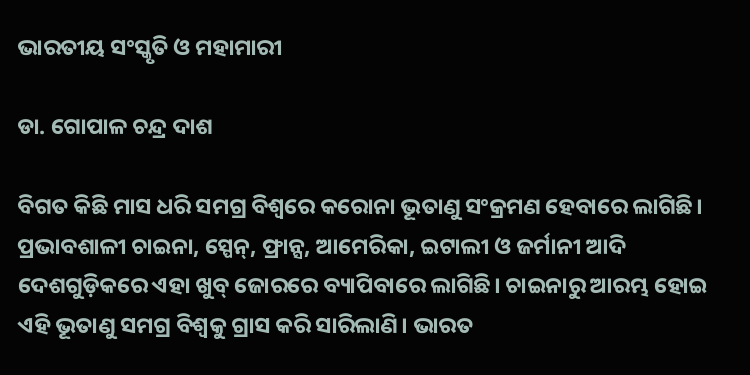ଭାରତୀୟ ସଂସ୍କୃତି ଓ ମହାମାରୀ

ଡା. ଗୋପାଳ ଚନ୍ଦ୍ର ଦାଶ

ବିଗତ କିଛି ମାସ ଧରି ସମଗ୍ର ବିଶ୍ୱରେ କରୋନା ଭୂତାଣୁ ସଂକ୍ରମଣ ହେବାରେ ଲାଗିଛି। ପ୍ରଭାବଶାଳୀ ଚାଇନା, ସ୍ପେନ୍‌, ଫ୍ରାନ୍ସ, ଆମେରିକା, ଇଟାଲୀ ଓ ଜର୍ମାନୀ ଆଦି ଦେଶଗୁଡ଼ିକରେ ଏହା ଖୁବ୍‌ ଜୋରରେ ବ୍ୟାପିବାରେ ଲାଗିଛି। ଚାଇନାରୁ ଆରମ୍ଭ ହୋଇ ଏହି ଭୂତାଣୁ ସମଗ୍ର ବିଶ୍ୱକୁ ଗ୍ରାସ କରି ସାରିଲାଣି। ଭାରତ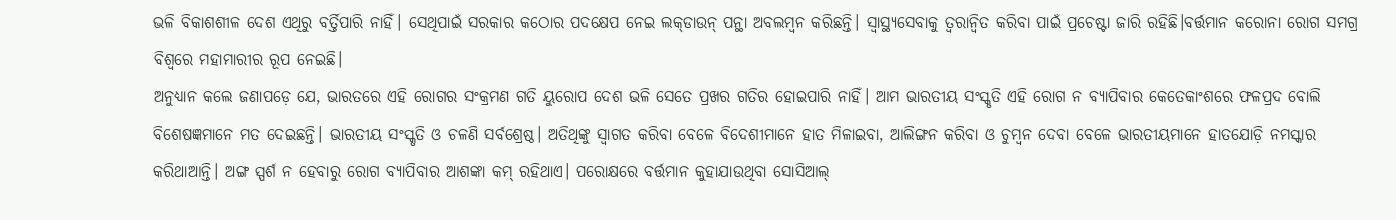ଭଳି ବିକାଶଶୀଳ ଦେଶ ଏଥିରୁ ବର୍ତ୍ତିପାରି ନାହିଁ। ସେଥିପାଇଁ ସରକାର କଠୋର ପଦକ୍ଷେପ ନେଇ ଲକ୍‌ଡାଉନ୍‌ ପନ୍ଥା ଅବଲମ୍ବନ କରିଛନ୍ତି। ସ୍ବାସ୍ଥ୍ୟସେବାକୁ ତ୍ୱରାନ୍ବିତ କରିବା ପାଇଁ ପ୍ରଚେଷ୍ଟା ଜାରି ରହିଛି।ବର୍ତ୍ତମାନ କରୋନା ରୋଗ ସମଗ୍ର ବିଶ୍ୱରେ ମହାମାରୀର ରୂପ ନେଇଛି।
ଅନୁଧ୍ୟାନ କଲେ ଜଣାପଡ଼େ ଯେ, ଭାରତରେ ଏହି ରୋଗର ସଂକ୍ରମଣ ଗତି ୟୁରୋପ ଦେଶ ଭଳି ସେତେ ପ୍ରଖର ଗତିର ହୋଇପାରି ନାହିଁ। ଆମ ଭାରତୀୟ ସଂସ୍କୃତି ଏହି ରୋଗ ନ ବ୍ୟାପିବାର କେତେକାଂଶରେ ଫଳପ୍ରଦ ବୋଲି ବିଶେଷଜ୍ଞମାନେ ମତ ଦେଇଛନ୍ତି। ଭାରତୀୟ ସଂସ୍କୃତି ଓ ଚଳଣି ସର୍ବଶ୍ରେଷ୍ଠ। ଅତିଥିଙ୍କୁ ସ୍ବାଗତ କରିବା ବେଳେ ବିଦେଶୀମାନେ ହାତ ମିଳାଇବା, ଆଲିଙ୍ଗନ କରିବା ଓ ଚୁମ୍ବନ ଦେବା ବେଳେ ଭାରତୀୟମାନେ ହାତଯୋଡ଼ି ନମସ୍କାର କରିଥାଆନ୍ତି। ଅଙ୍ଗ ସ୍ପର୍ଶ ନ ହେବାରୁ ରୋଗ ବ୍ୟାପିବାର ଆଶଙ୍କା କମ୍‌ ରହିଥାଏ। ପରୋକ୍ଷରେ ବର୍ତ୍ତମାନ କୁହାଯାଉଥିବା ସୋସିଆଲ୍‌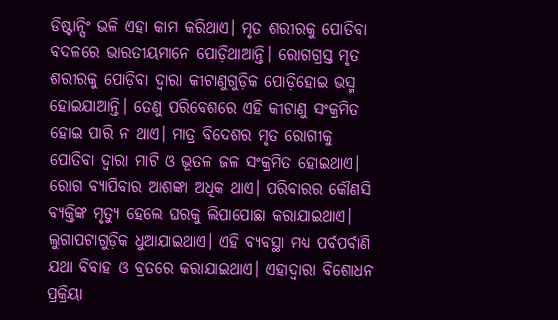ଡିଷ୍ଟାନ୍ସିଂ ଭଳି ଏହା କାମ କରିଥାଏ। ମୃତ ଶରୀରକୁ ପୋତିବା ବଦଳରେ ଭାରତୀୟମାନେ ପୋଡ଼ିଥାଆନ୍ତି। ରୋଗଗ୍ରସ୍ତ ମୃତ ଶରୀରକୁ ପୋଡ଼ିବା ଦ୍ୱାରା କୀଟାଣୁଗୁଡ଼ିକ ପୋଡ଼ିହୋଇ ଭସ୍ମ ହୋଇଯାଆନ୍ତି। ତେଣୁ ପରିବେଶରେ ଏହି କୀଟାଣୁ ସଂକ୍ରମିତ ହୋଇ ପାରି ନ ଥାଏ। ମାତ୍ର ବିଦେଶର ମୃତ ରୋଗୀକୁ ପୋତିବା ଦ୍ୱାରା ମାଟି ଓ ଭୂତଳ ଜଳ ସଂକ୍ରମିତ ହୋଇଥାଏ। ରୋଗ ବ୍ୟାପିବାର ଆଶଙ୍କା ଅଧିକ ଥାଏ। ପରିବାରର କୌଣସି ବ୍ୟକ୍ତିଙ୍କ ମୃତ୍ୟୁ ହେଲେ ଘରକୁ ଲିପାପୋଛା କରାଯାଇଥାଏ। ଲୁଗାପଟାଗୁଡ଼ିକ ଧୁଆଯାଇଥାଏ। ଏହି ବ୍ୟବସ୍ଥା ମଧ୍ୟ ପର୍ବପର୍ବାଣି ଯଥା ବିବାହ ଓ ବ୍ରତରେ କରାଯାଇଥାଏ। ଏହାଦ୍ୱାରା ବିଶୋଧନ ପ୍ରକ୍ରିୟା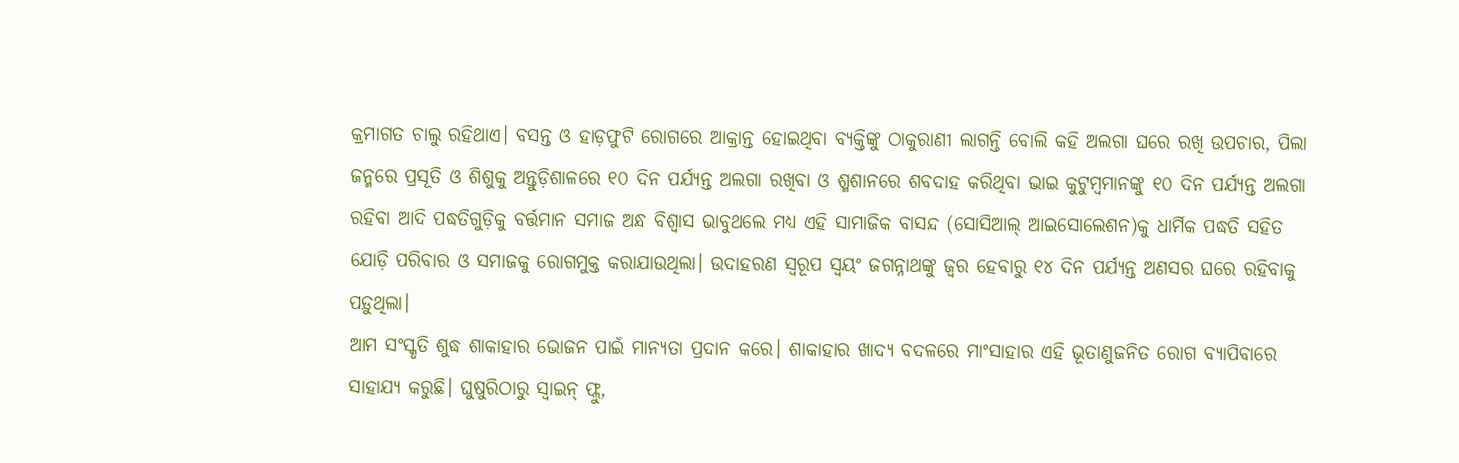କ୍ରମାଗତ ଚାଲୁ ରହିଥାଏ। ବସନ୍ତ ଓ ହାଡ଼ଫୁଟି ରୋଗରେ ଆକ୍ରାନ୍ତ ହୋଇଥିବା ବ୍ୟକ୍ତିଙ୍କୁ ଠାକୁରାଣୀ ଲାଗନ୍ତି ବୋଲି କହି ଅଲଗା ଘରେ ରଖି ଉପଚାର, ପିଲା ଜନ୍ମରେ ପ୍ରସୂତି ଓ ଶିଶୁକୁ ଅନ୍ତୁଡ଼ିଶାଳରେ ୧୦ ଦିନ ପର୍ଯ୍ୟନ୍ତ ଅଲଗା ରଖିବା ଓ ଶ୍ମଶାନରେ ଶବଦାହ କରିଥିବା ଭାଇ କୁଟୁମ୍ବମାନଙ୍କୁ ୧୦ ଦିନ ପର୍ଯ୍ୟନ୍ତ ଅଲଗା ରହିବା ଆଦି ପଦ୍ଧତିଗୁଡ଼ିକୁ ବର୍ତ୍ତମାନ ସମାଜ ଅନ୍ଧ ବିଶ୍ୱାସ ଭାବୁଥଲେ ମଧ୍ୟ ଏହି ସାମାଜିକ ବାସନ୍ଦ (ସୋସିଆଲ୍‌ ଆଇସୋଲେଶନ)କୁ ଧାର୍ମିକ ପଦ୍ଧତି ସହିତ ଯୋଡ଼ି ପରିବାର ଓ ସମାଜକୁ ରୋଗମୁକ୍ତ କରାଯାଉଥିଲା। ଉଦାହରଣ ସ୍ବରୂପ ସ୍ବୟଂ ଜଗନ୍ନାଥଙ୍କୁ ଜ୍ୱର ହେବାରୁ ୧୪ ଦିନ ପର୍ଯ୍ୟନ୍ତ ଅଣସର ଘରେ ରହିବାକୁ ପଡ଼ୁଥିଲା।
ଆମ ସଂସ୍କୃତି ଶୁଦ୍ଧ ଶାକାହାର ଭୋଜନ ପାଇଁ ମାନ୍ୟତା ପ୍ରଦାନ କରେ। ଶାକାହାର ଖାଦ୍ୟ ବଦଳରେ ମାଂସାହାର ଏହି ଭୂତାଣୁଜନିତ ରୋଗ ବ୍ୟାପିବାରେ ସାହାଯ୍ୟ କରୁଛି। ଘୁଷୁରିଠାରୁ ସ୍ବାଇନ୍‌ ଫ୍ଲୁ,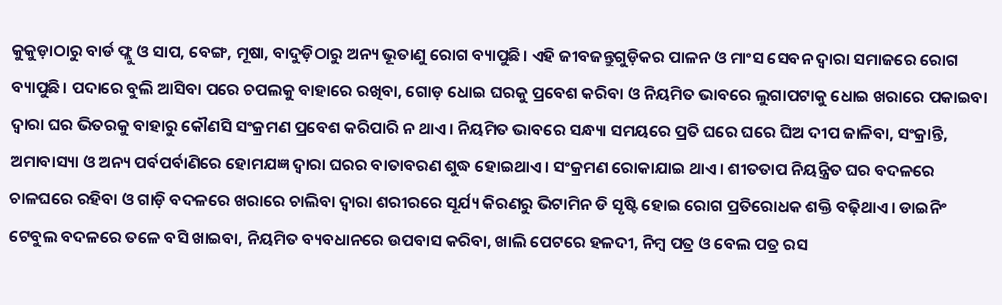କୁକୁଡ଼ାଠାରୁ ବାର୍ଡ ଫ୍ଲୁ ଓ ସାପ, ବେଙ୍ଗ, ମୂଷା, ବାଦୁଡ଼ିଠାରୁ ଅନ୍ୟ ଭୂତାଣୁ ରୋଗ ବ୍ୟାପୁଛି। ଏହି ଜୀବଜନ୍ତୁଗୁଡ଼ିକର ପାଳନ ଓ ମାଂସ ସେବନ ଦ୍ୱାରା ସମାଜରେ ରୋଗ ବ୍ୟାପୁଛି। ପଦାରେ ବୁଲି ଆସିବା ପରେ ଚପଲକୁ ବାହାରେ ରଖିବା, ଗୋଡ଼ ଧୋଇ ଘରକୁ ପ୍ରବେଶ କରିବା ଓ ନିୟମିତ ଭାବରେ ଲୁଗାପଟାକୁ ଧୋଇ ଖରାରେ ପକାଇବା ଦ୍ୱାରା ଘର ଭିତରକୁ ବାହାରୁ କୌଣସି ସଂକ୍ରମଣ ପ୍ରବେଶ କରିପାରି ନ ଥାଏ। ନିୟମିତ ଭାବରେ ସନ୍ଧ୍ୟା ସମୟରେ ପ୍ରତି ଘରେ ଘରେ ଘିଅ ଦୀପ ଜାଳିବା, ସଂକ୍ରାନ୍ତି, ଅମାବାସ୍ୟା ଓ ଅନ୍ୟ ପର୍ବପର୍ବାଣିରେ ହୋମଯଜ୍ଞ ଦ୍ୱାରା ଘରର ବାତାବରଣ ଶୁଦ୍ଧ ହୋଇଥାଏ। ସଂକ୍ରମଣ ରୋକାଯାଇ ଥାଏ। ଶୀତତାପ ନିୟନ୍ତ୍ରିତ ଘର ବଦଳରେ ଚାଳଘରେ ରହିବା ଓ ଗାଡ଼ି ବଦଳରେ ଖରାରେ ଚାଲିବା ଦ୍ୱାରା ଶରୀରରେ ସୂର୍ଯ୍ୟ କିରଣରୁ ଭିଟାମିନ ଡି ସୃଷ୍ଟି ହୋଇ ରୋଗ ପ୍ରତିରୋଧକ ଶକ୍ତି ବଢ଼ିଥାଏ। ଡାଇନିଂ ଟେବୁଲ ବଦଳରେ ତଳେ ବସି ଖାଇବା, ନିୟମିତ ବ୍ୟବଧାନରେ ଉପବାସ କରିବା, ଖାଲି ପେଟରେ ହଳଦୀ, ନିମ୍ବ ପତ୍ର ଓ ବେଲ ପତ୍ର ରସ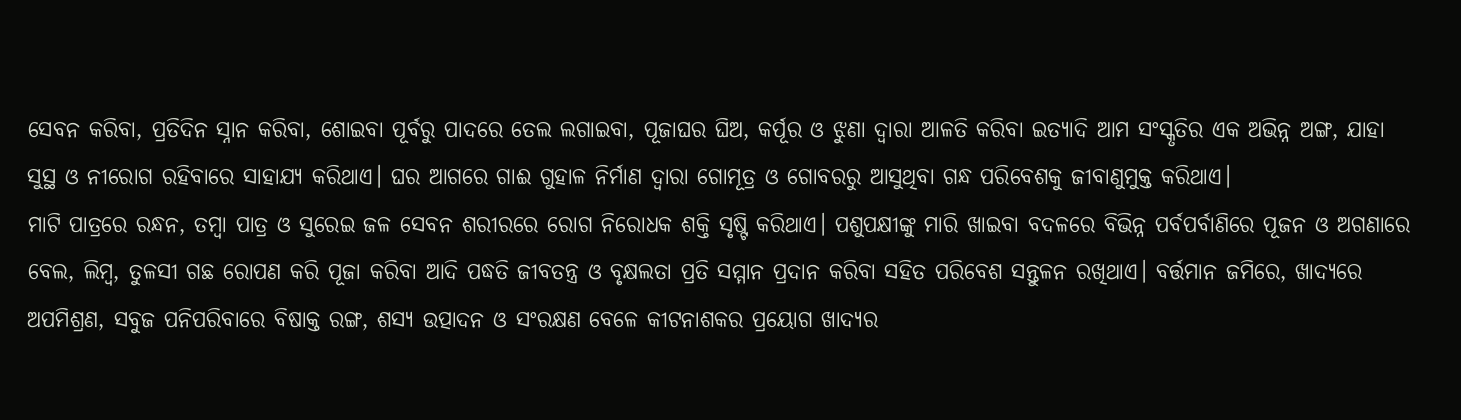ସେବନ କରିବା, ପ୍ରତିଦିନ ସ୍ନାନ କରିବା, ଶୋଇବା ପୂର୍ବରୁ ପାଦରେ ତେଲ ଲଗାଇବା, ପୂଜାଘର ଘିଅ, କର୍ପୂର ଓ ଝୁଣା ଦ୍ୱାରା ଆଳତି କରିବା ଇତ୍ୟାଦି ଆମ ସଂସ୍କୃତିର ଏକ ଅଭିନ୍ନ ଅଙ୍ଗ, ଯାହା ସୁସ୍ଥ ଓ ନୀରୋଗ ରହିବାରେ ସାହାଯ୍ୟ କରିଥାଏ। ଘର ଆଗରେ ଗାଈ ଗୁହାଳ ନିର୍ମାଣ ଦ୍ୱାରା ଗୋମୂତ୍ର ଓ ଗୋବରରୁ ଆସୁଥିବା ଗନ୍ଧ ପରିବେଶକୁ ଜୀବାଣୁମୁକ୍ତ କରିଥାଏ।
ମାଟି ପାତ୍ରରେ ରନ୍ଧନ, ତମ୍ବା ପାତ୍ର ଓ ସୁରେଇ ଜଳ ସେବନ ଶରୀରରେ ରୋଗ ନିରୋଧକ ଶକ୍ତି ସୃଷ୍ଟି କରିଥାଏ। ପଶୁପକ୍ଷୀଙ୍କୁ ମାରି ଖାଇବା ବଦଳରେ ବିଭିନ୍ନ ପର୍ବପର୍ବାଣିରେ ପୂଜନ ଓ ଅଗଣାରେ ବେଲ, ଲିମ୍ବ, ତୁଳସୀ ଗଛ ରୋପଣ କରି ପୂଜା କରିବା ଆଦି ପଦ୍ଧତି ଜୀବତନ୍ତ୍ର ଓ ବୃକ୍ଷଲତା ପ୍ରତି ସମ୍ମାନ ପ୍ରଦାନ କରିବା ସହିତ ପରିବେଶ ସନ୍ତୁଳନ ରଖିଥାଏ। ବର୍ତ୍ତମାନ ଜମିରେ, ଖାଦ୍ୟରେ ଅପମିଶ୍ରଣ, ସବୁଜ ପନିପରିବାରେ ବିଷାକ୍ତ ରଙ୍ଗ, ଶସ୍ୟ ଉତ୍ପାଦନ ଓ ସଂରକ୍ଷଣ ବେଳେ କୀଟନାଶକର ପ୍ରୟୋଗ ଖାଦ୍ୟର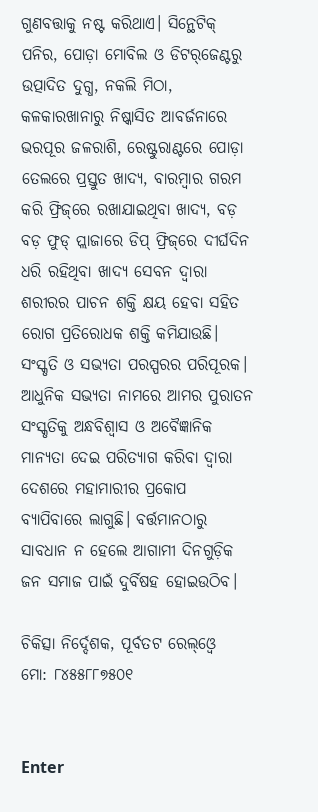ଗୁଣବତ୍ତାକୁ ନଷ୍ଟ କରିଥାଏ। ସିନ୍ଥେଟିକ୍‌ ପନିର, ପୋଡ଼ା ମୋବିଲ ଓ ଡିଟର୍‌ଜେଣ୍ଟରୁ ଉତ୍ପାଦିତ ଦୁଗ୍ଧ, ନକଲି ମିଠା, କଳକାରଖାନାରୁ ନିଷ୍କାସିତ ଆବର୍ଜନାରେ ଭରପୂର ଜଳରାଶି, ରେଷ୍ଟୁରାଣ୍ଟରେ ପୋଡ଼ା ତେଲରେ ପ୍ରସ୍ତୁତ ଖାଦ୍ୟ, ବାରମ୍ବାର ଗରମ କରି ଫ୍ରିଜ୍‌ରେ ରଖାଯାଇଥିବା ଖାଦ୍ୟ, ବଡ଼ ବଡ଼ ଫୁଡ୍‌ ପ୍ଲାଜାରେ ଡିପ୍‌ ଫ୍ରିଜ୍‌ରେ ଦୀର୍ଘଦିନ ଧରି ରହିଥିବା ଖାଦ୍ୟ ସେବନ ଦ୍ୱାରା ଶରୀରର ପାଚନ ଶକ୍ତି କ୍ଷୟ ହେବା ସହିତ ରୋଗ ପ୍ରତିରୋଧକ ଶକ୍ତି କମିଯାଉଛି।
ସଂସ୍କୃତି ଓ ସଭ୍ୟତା ପରସ୍ପରର ପରିପୂରକ। ଆଧୁନିକ ସଭ୍ୟତା ନାମରେ ଆମର ପୁରାତନ ସଂସ୍କୃତିକୁ ଅନ୍ଧବିଶ୍ୱାସ ଓ ଅବୈଜ୍ଞାନିକ ମାନ୍ୟତା ଦେଇ ପରିତ୍ୟାଗ କରିବା ଦ୍ୱାରା ଦେଶରେ ମହାମାରୀର ପ୍ରକୋପ ବ୍ୟାପିବାରେ ଲାଗୁଛି। ବର୍ତ୍ତମାନଠାରୁ ସାବଧାନ ନ ହେଲେ ଆଗାମୀ ଦିନଗୁଡ଼ିକ ଜନ ସମାଜ ପାଇଁ ଦୁର୍ବିଷହ ହୋଇଉଠିବ।

ଚିକିତ୍ସା ନିର୍ଦ୍ଦେଶକ, ପୂର୍ବତଟ ରେଲ୍‌ଓ୍ବେ
ମୋ: ୮୪୫୫୮୮୭୫୦୧


Enter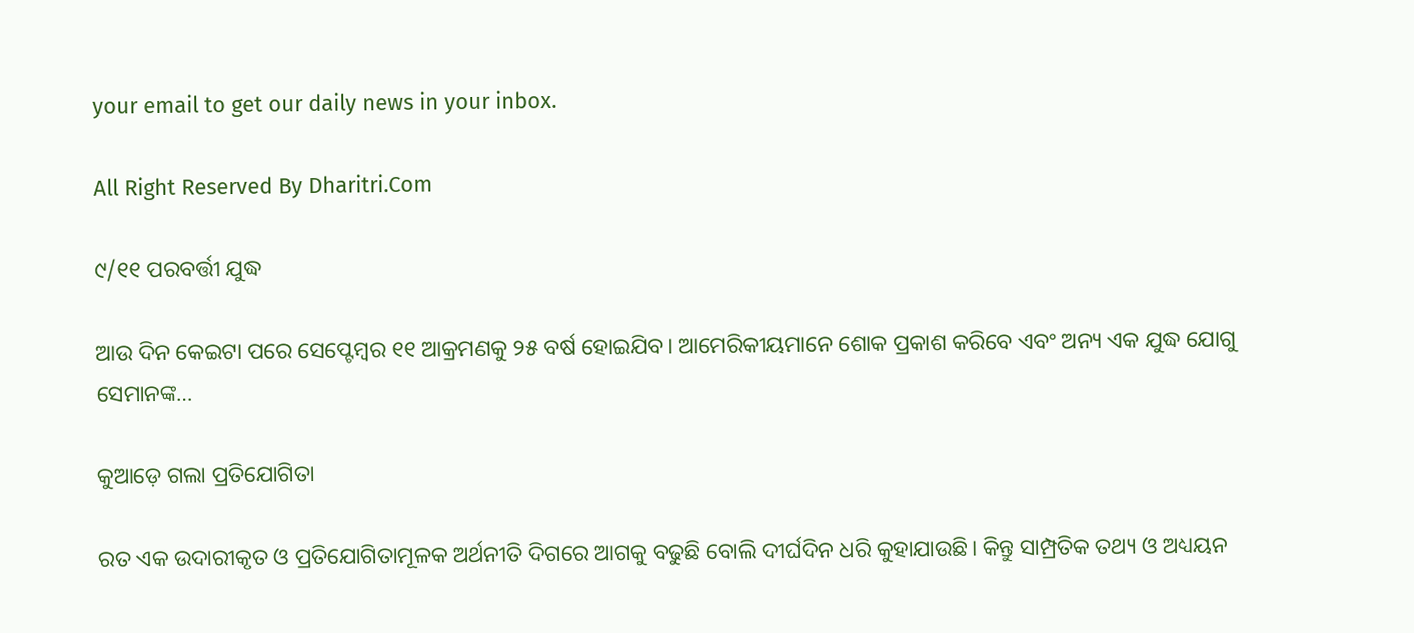your email to get our daily news in your inbox.

All Right Reserved By Dharitri.Com

୯/୧୧ ପରବର୍ତ୍ତୀ ଯୁଦ୍ଧ

ଆଉ ଦିନ କେଇଟା ପରେ ସେପ୍ଟେମ୍ୱର ୧୧ ଆକ୍ରମଣକୁ ୨୫ ବର୍ଷ ହୋଇଯିବ। ଆମେରିକୀୟମାନେ ଶୋକ ପ୍ରକାଶ କରିବେ ଏବଂ ଅନ୍ୟ ଏକ ଯୁଦ୍ଧ ଯୋଗୁ ସେମାନଙ୍କ…

କୁଆଡ଼େ ଗଲା ପ୍ରତିଯୋଗିତା

ରତ ଏକ ଉଦାରୀକୃତ ଓ ପ୍ରତିଯୋଗିତାମୂଳକ ଅର୍ଥନୀତି ଦିଗରେ ଆଗକୁ ବଢୁଛି ବୋଲି ଦୀର୍ଘଦିନ ଧରି କୁହାଯାଉଛି। କିନ୍ତୁ ସାମ୍ପ୍ରତିକ ତଥ୍ୟ ଓ ଅଧ୍ୟୟନ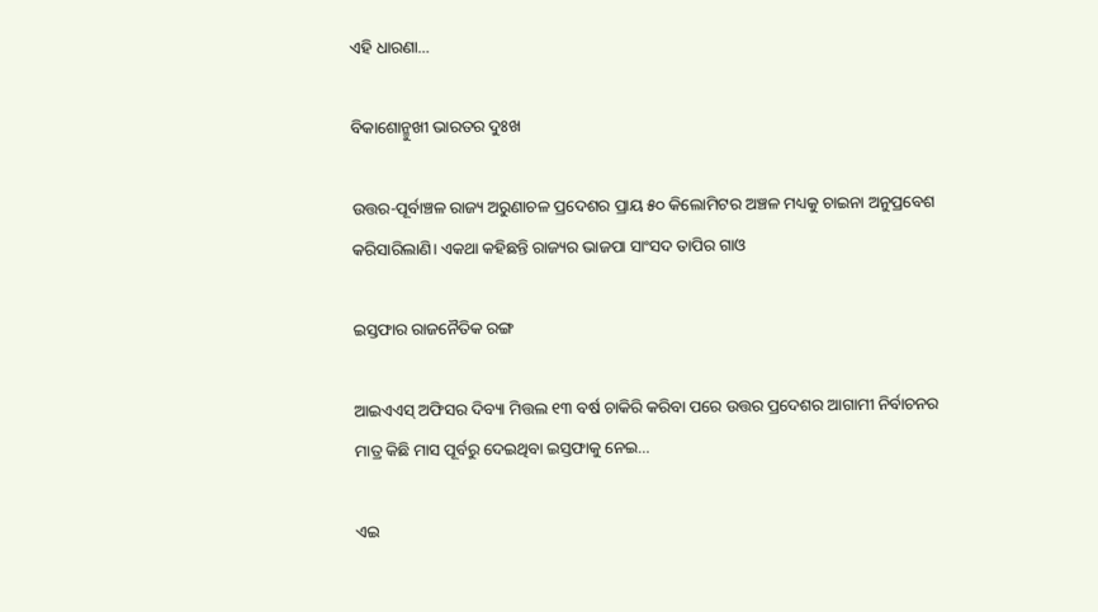ଏହି ଧାରଣା…

ବିକାଶୋନ୍ମୁଖୀ ଭାରତର ଦୁଃଖ

ଉତ୍ତର-ପୂର୍ବାଞ୍ଚଳ ରାଜ୍ୟ ଅରୁଣାଚଳ ପ୍ରଦେଶର ପ୍ରାୟ ୫୦ କିଲୋମିଟର ଅଞ୍ଚଳ ମଧ୍ୟକୁ ଚାଇନା ଅନୁପ୍ରବେଶ କରିସାରିଲାଣି। ଏକଥା କହିଛନ୍ତି ରାଜ୍ୟର ଭାଜପା ସାଂସଦ ତାପିର ଗାଓ

ଇସ୍ତଫାର ରାଜନୈତିକ ରଙ୍ଗ

ଆଇଏଏସ୍‌ ଅଫିସର ଦିବ୍ୟା ମିତ୍ତଲ ୧୩ ବର୍ଷ ଚାକିରି କରିବା ପରେ ଉତ୍ତର ପ୍ରଦେଶର ଆଗାମୀ ନିର୍ବାଚନର ମାତ୍ର କିଛି ମାସ ପୂର୍ବରୁ ଦେଇଥିବା ଇସ୍ତଫାକୁ ନେଇ…

ଏଇ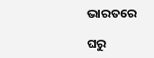ଭାରତରେ

ଘରୁ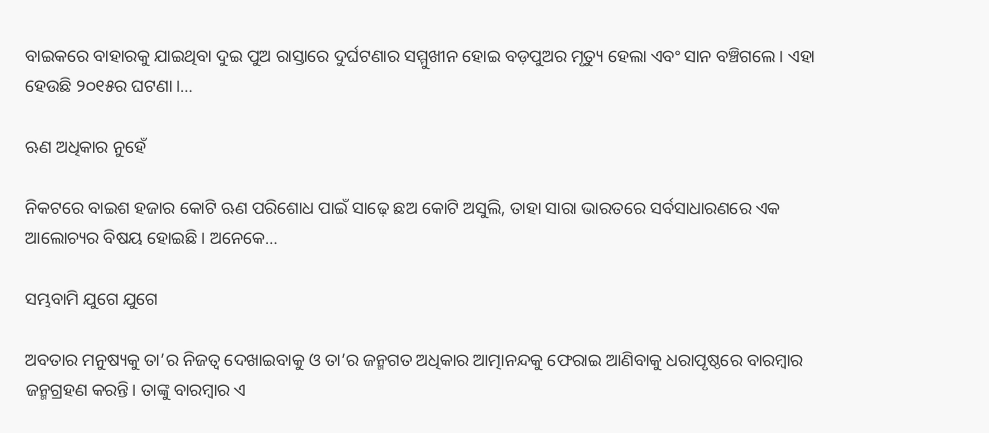ବାଇକରେ ବାହାରକୁ ଯାଇଥିବା ଦୁଇ ପୁଅ ରାସ୍ତାରେ ଦୁର୍ଘଟଣାର ସମ୍ମୁଖୀନ ହୋଇ ବଡ଼ପୁଅର ମୃତ୍ୟୁ ହେଲା ଏବଂ ସାନ ବଞ୍ଚିଗଲେ। ଏହା ହେଉଛି ୨୦୧୫ର ଘଟଣା।…

ଋଣ ଅଧିକାର ନୁହେଁ

ନିକଟରେ ବାଇଶ ହଜାର କୋଟି ଋଣ ପରିଶୋଧ ପାଇଁ ସାଢ଼େ ଛଅ କୋଟି ଅସୁଲି, ତାହା ସାରା ଭାରତରେ ସର୍ବସାଧାରଣରେ ଏକ ଆଲୋଚ୍ୟର ବିଷୟ ହୋଇଛି। ଅନେକେ…

ସମ୍ଭବାମି ଯୁଗେ ଯୁଗେ

ଅବତାର ମନୁଷ୍ୟକୁ ତା’ର ନିଜତ୍ୱ ଦେଖାଇବାକୁ ଓ ତା’ର ଜନ୍ମଗତ ଅଧିକାର ଆତ୍ମାନନ୍ଦକୁ ଫେରାଇ ଆଣିବାକୁ ଧରାପୃଷ୍ଠରେ ବାରମ୍ବାର ଜନ୍ମଗ୍ରହଣ କରନ୍ତି। ତାଙ୍କୁ ବାରମ୍ବାର ଏ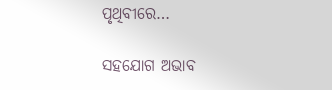ପୃଥିବୀରେ…

ସହଯୋଗ ଅଭାବ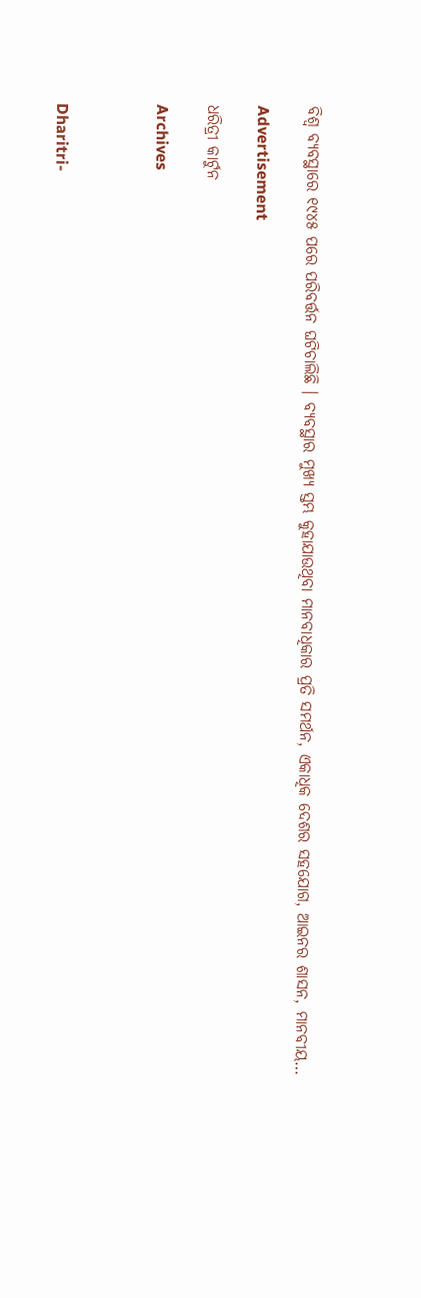ବିଶ୍ୱ ବ୍ୟବସ୍ଥାରେ ୧୯୪୫ ପରେ ପରିବର୍ତ୍ତନ ଘଟିଚାଲିଛି । ବ୍ୟବସ୍ଥାର ମୁଖ୍ୟ ସ୍ତମ୍ଭ କୁହାଯାଉଥିବା ମାନବାଧିକାର ପ୍ରତି ସମର୍ଥନ, ଏକାଧିକ ଦେଶର ସହଯୋଗ, ଆଇନର ଶାସନ, ମାନବୀୟ…

Advertisement

ଧରିତ୍ରୀ କାର୍ଟୁନ

Archives



Dharitri-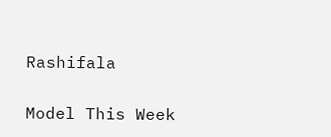Rashifala

Model This Week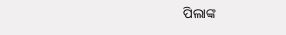ପିଲାଙ୍କ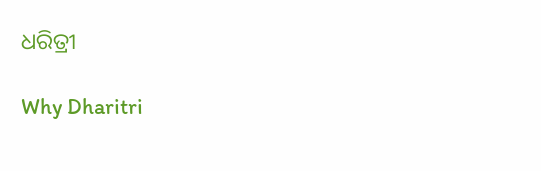ଧରିତ୍ରୀ

Why Dharitri